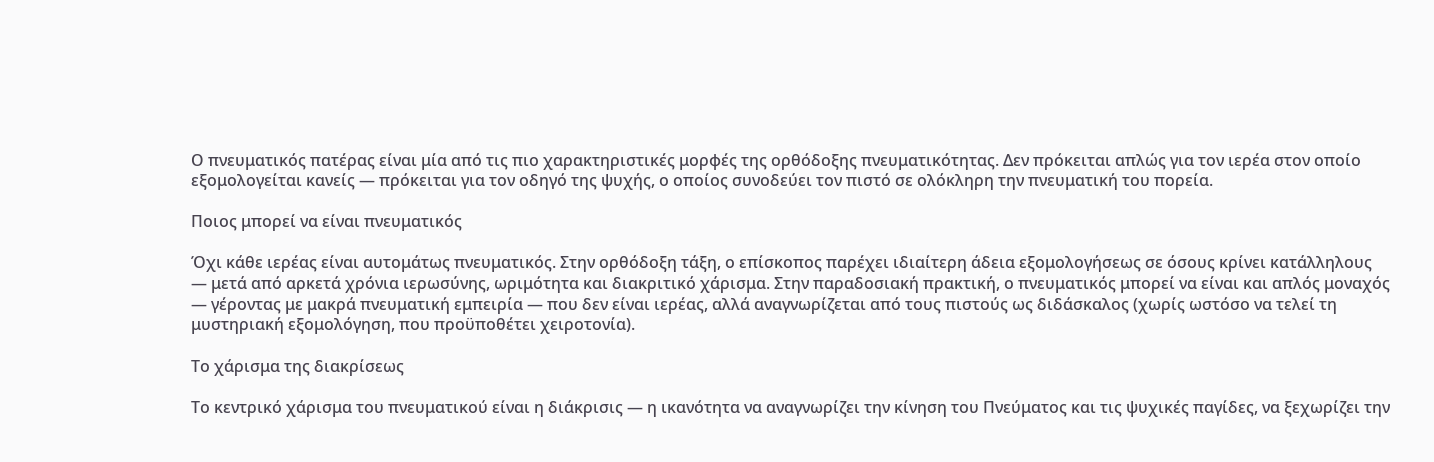Ο πνευματικός πατέρας είναι μία από τις πιο χαρακτηριστικές μορφές της ορθόδοξης πνευματικότητας. Δεν πρόκειται απλώς για τον ιερέα στον οποίο εξομολογείται κανείς — πρόκειται για τον οδηγό της ψυχής, ο οποίος συνοδεύει τον πιστό σε ολόκληρη την πνευματική του πορεία.

Ποιος μπορεί να είναι πνευματικός

Όχι κάθε ιερέας είναι αυτομάτως πνευματικός. Στην ορθόδοξη τάξη, ο επίσκοπος παρέχει ιδιαίτερη άδεια εξομολογήσεως σε όσους κρίνει κατάλληλους — μετά από αρκετά χρόνια ιερωσύνης, ωριμότητα και διακριτικό χάρισμα. Στην παραδοσιακή πρακτική, ο πνευματικός μπορεί να είναι και απλός μοναχός — γέροντας με μακρά πνευματική εμπειρία — που δεν είναι ιερέας, αλλά αναγνωρίζεται από τους πιστούς ως διδάσκαλος (χωρίς ωστόσο να τελεί τη μυστηριακή εξομολόγηση, που προϋποθέτει χειροτονία).

Το χάρισμα της διακρίσεως

Το κεντρικό χάρισμα του πνευματικού είναι η διάκρισις — η ικανότητα να αναγνωρίζει την κίνηση του Πνεύματος και τις ψυχικές παγίδες, να ξεχωρίζει την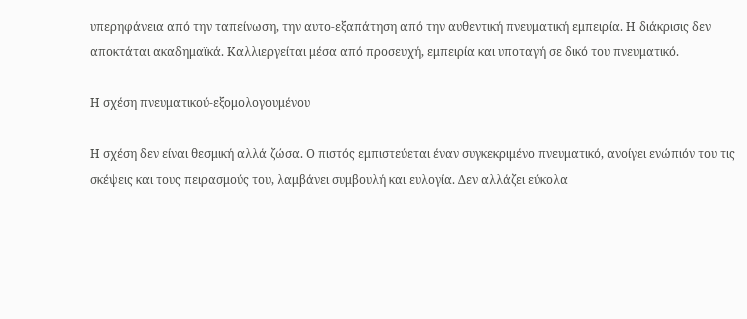υπερηφάνεια από την ταπείνωση, την αυτο-εξαπάτηση από την αυθεντική πνευματική εμπειρία. Η διάκρισις δεν αποκτάται ακαδημαϊκά. Καλλιεργείται μέσα από προσευχή, εμπειρία και υποταγή σε δικό του πνευματικό.

Η σχέση πνευματικού-εξομολογουμένου

Η σχέση δεν είναι θεσμική αλλά ζώσα. Ο πιστός εμπιστεύεται έναν συγκεκριμένο πνευματικό, ανοίγει ενώπιόν του τις σκέψεις και τους πειρασμούς του, λαμβάνει συμβουλή και ευλογία. Δεν αλλάζει εύκολα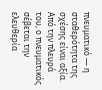πνευματικό — η σταθερότητα της σχέσης είναι αξία. Από την πλευρά του, ο πνευματικός σέβεται την ελευθερία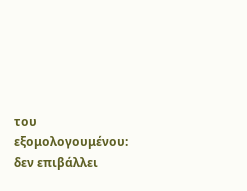του εξομολογουμένου: δεν επιβάλλει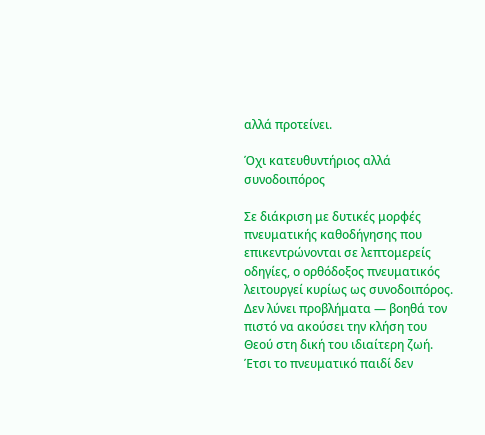αλλά προτείνει.

Όχι κατευθυντήριος αλλά συνοδοιπόρος

Σε διάκριση με δυτικές μορφές πνευματικής καθοδήγησης που επικεντρώνονται σε λεπτομερείς οδηγίες, ο ορθόδοξος πνευματικός λειτουργεί κυρίως ως συνοδοιπόρος. Δεν λύνει προβλήματα — βοηθά τον πιστό να ακούσει την κλήση του Θεού στη δική του ιδιαίτερη ζωή. Έτσι το πνευματικό παιδί δεν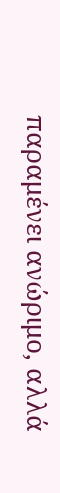παραμένει ανώριμο, αλλά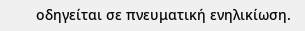οδηγείται σε πνευματική ενηλικίωση.